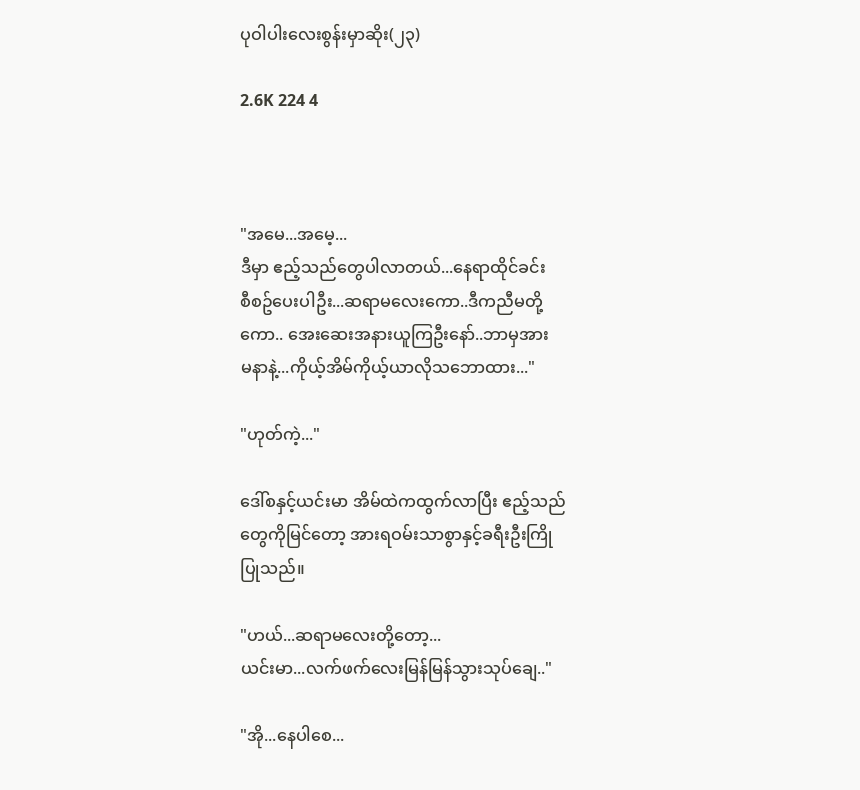ပုဝါပါးလေးစွန်းမှာဆိုး(၂၃)

2.6K 224 4



"အမေ...အမေ့...
ဒီမှာ ဧည့်သည်တွေပါလာတယ်...နေရာထိုင်ခင်း
စီစဥ်ပေးပါဦး...ဆရာမလေးကော..ဒီကညီမတို့
ကော.. အေးဆေးအနားယူကြဦးနော်..ဘာမှအား
မနာနဲ့...ကိုယ့်အိမ်ကိုယ့်ယာလိုသဘောထား..."

"ဟုတ်ကဲ့..."

ဒေါ်စနှင့်ယင်းမာ အိမ်ထဲကထွက်လာပြီး ဧည့်သည်
တွေကိုမြင်တော့ အားရဝမ်းသာစွာနှင့်ခရီးဦးကြို
ပြုသည်။

"ဟယ်...ဆရာမလေးတို့တော့...
ယင်းမာ...လက်ဖက်လေးမြန်မြန်သွားသုပ်ချေ.."

"အို...နေပါစေ...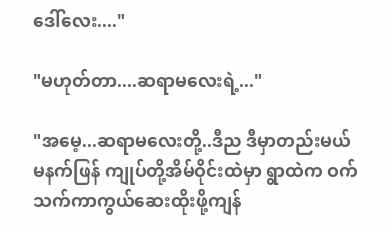ဒေါ်လေး...."

"မဟုတ်တာ....ဆရာမလေးရဲ့..."

"အမေ့...ဆရာမလေးတို့..ဒီည ဒီမှာတည်းမယ်
မနက်ဖြန် ကျုပ်တို့အိမ်ဝိုင်းထဲမှာ ရွာထဲက ဝက်သက်ကာကွယ်ဆေးထိုးဖို့ကျန်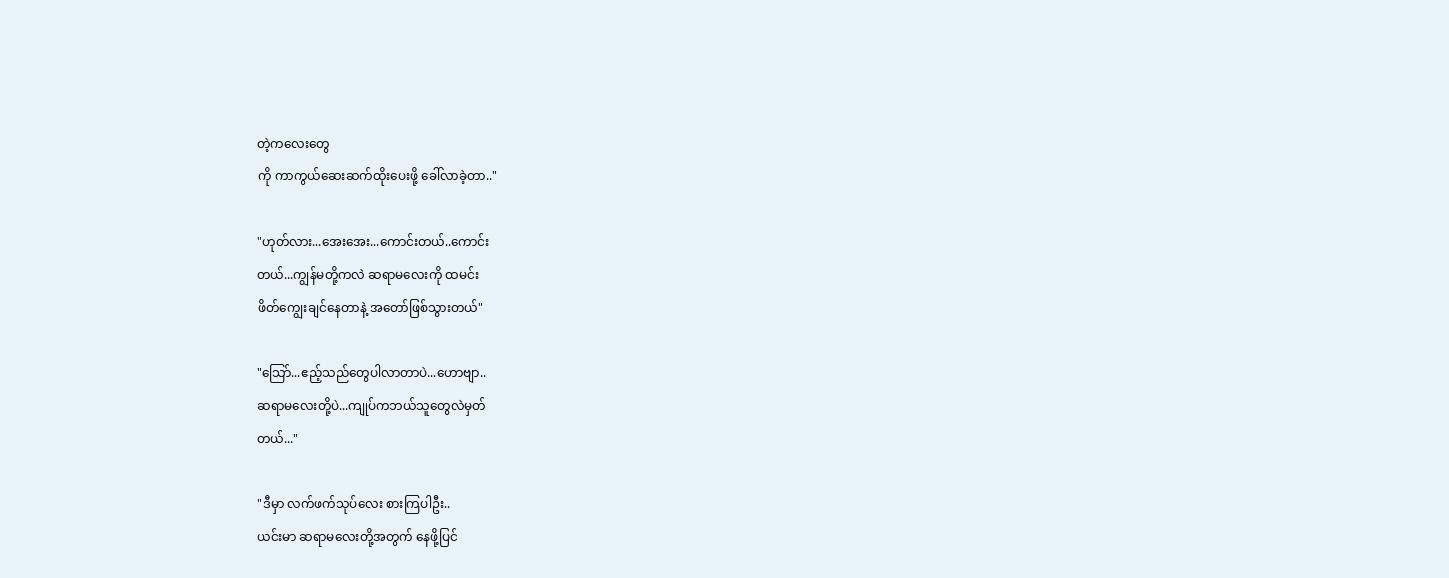တဲ့ကလေးတွေ
ကို ကာကွယ်ဆေးဆက်ထိုးပေးဖို့ ခေါ်လာခဲ့တာ.."

"ဟုတ်လား...အေးအေး...ကောင်းတယ်..ကောင်း
တယ်...ကျွန်မတို့ကလဲ ဆရာမလေးကို ထမင်း
ဖိတ်ကျွေးချင်နေတာနဲ့ အတော်ဖြစ်သွားတယ်"

"သြော်...ဧည့်သည်တွေပါလာတာပဲ...ဟောဗျာ..
ဆရာမလေးတို့ပဲ...ကျုပ်ကဘယ်သူတွေလဲမှတ်
တယ်..."

"ဒီမှာ လက်ဖက်သုပ်လေး စားကြပါဦး..
ယင်းမာ ဆရာမလေးတို့အတွက် နေဖို့ပြင်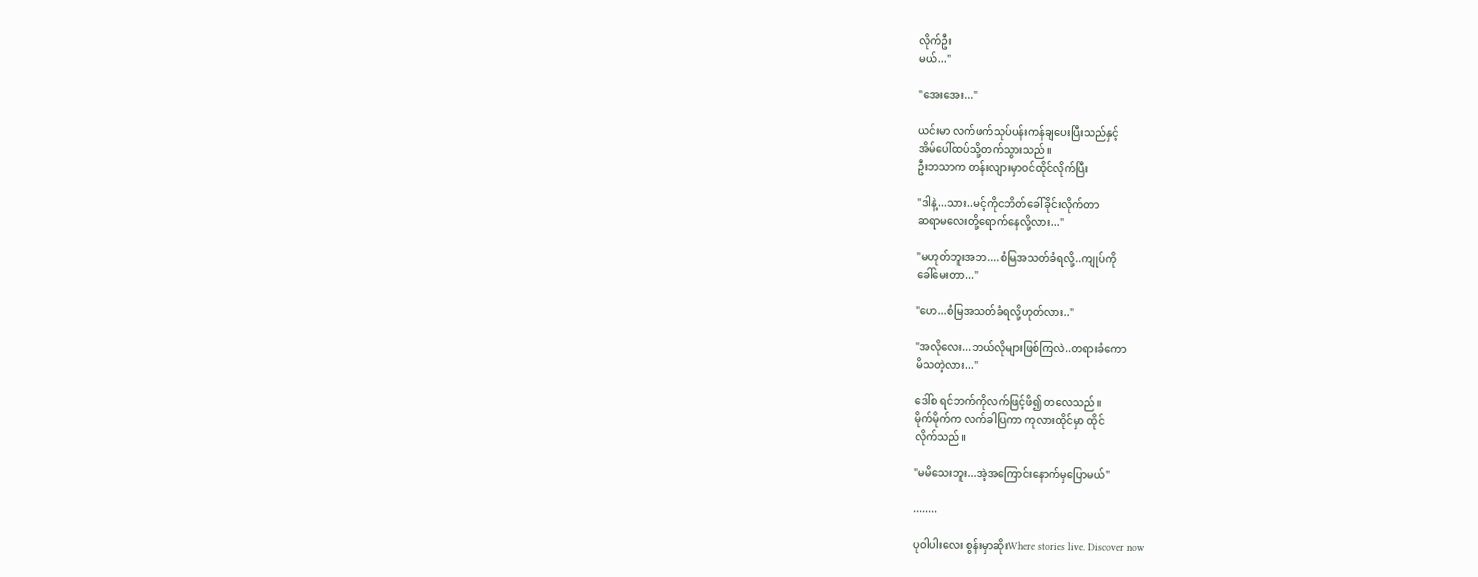လိုက်ဦး
မယ်..."

"အေးအေး..."

ယင်းမာ လက်ဖက်သုပ်ပန်းကန်ချပေးပြီးသည်နှင့်
အိမ်ပေါ်ထပ်သို့တက်သွားသည်။
ဦးဘသာက တန်းလျားမှာဝင်ထိုင်လိုက်ပြီး

"ဒါနဲ့...သား..မင့်ကိုငဘိတ်ခေါ်ခိုင်းလိုက်တာ
ဆရာမလေးတို့ရောက်နေလို့လား..."

"မဟုတ်ဘူးအဘ....စံမြအသတ်ခံရလို့..ကျုပ်ကို
ခေါ်မေးတာ..."

"ဟေ...စံမြအသတ်ခံရလို့ဟုတ်လား.."

"အလိုလေး...ဘယ်လိုများဖြစ်ကြလဲ..တရားခံကော
မိသတဲ့လား..."

ဒေါ်စ ရင်ဘက်ကိုလက်ဖြင့်ဖိ၍ တလေသည်။
မိုက်မိုက်က လက်ခါပြကာ ကုလားထိုင်မှာ ထိုင်
လိုက်သည်။

"မမိသေးဘူး...အဲ့အကြောင်းနောက်မှပြောမယ်"

........

ပုဝါပါးလေး စွန်းမှာဆိုးWhere stories live. Discover now